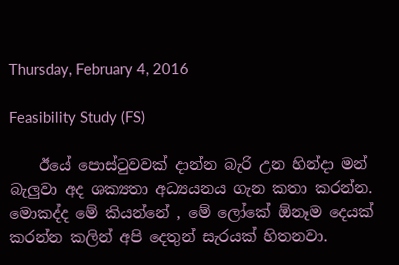Thursday, February 4, 2016

Feasibility Study (FS)

    ඊයේ පොස්ටුවවක් දාන්න බැරි උන හින්දා මන් බැලුවා අද ශක්‍යතා අධ්‍යයනය ගැන කතා කරන්න. මොකද්ද මේ කියන්නේ , මේ ලෝකේ ඕනෑම දෙයක් කරන්න කලින් අපි දෙතුන් සැරයක් හිතනවා.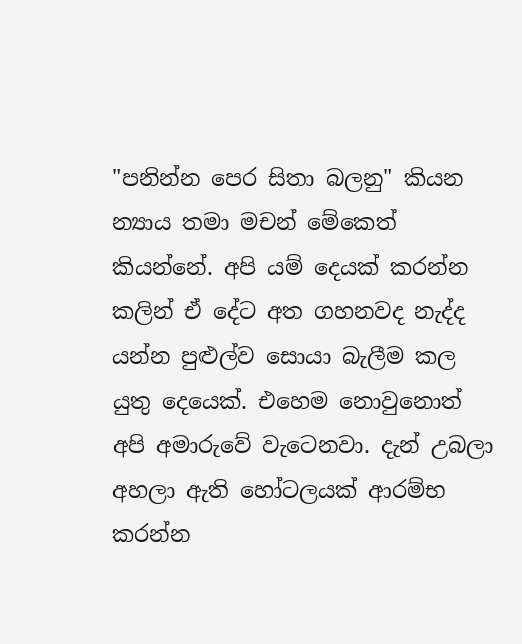"පනින්න පෙර සිතා බලනු" කියන න්‍යාය තමා මචන් මේකෙත් කියන්නේ. අපි යම් දෙයක් කරන්න කලින් ඒ දේට අත ගහනවද නැද්ද යන්න පුළුල්ව සොයා බැලීම කල යුතු දෙයෙක්. එහෙම නොවුනොත් අපි අමාරුවේ වැටෙනවා. දැන් උබලා අහලා ඇති හෝටලයක් ආරම්භ කරන්න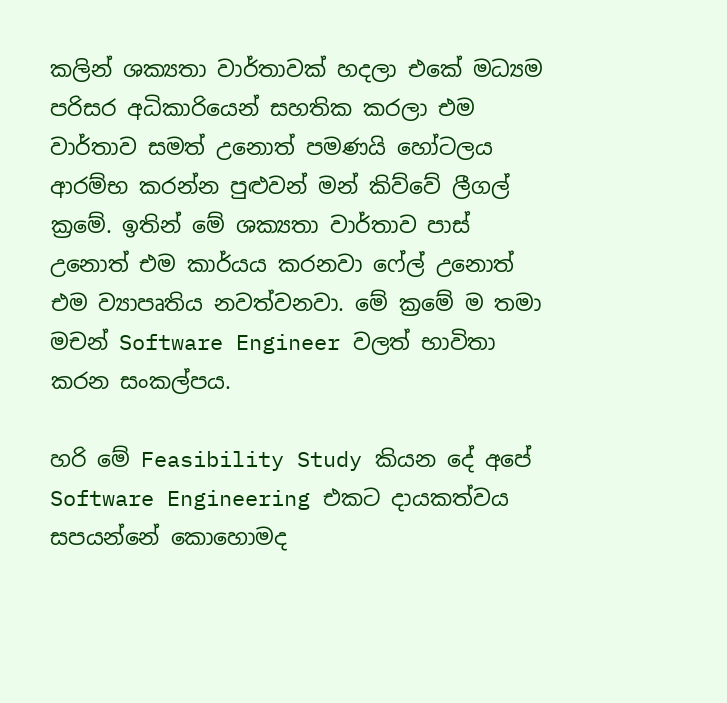කලින් ශක්‍යතා වාර්තාවක් හදලා එකේ මධ්‍යම පරිසර අධිකාරියෙන් සහතික කරලා එම වාර්තාව සමත් උනොත් පමණයි හෝටලය ආරම්භ කරන්න පුළුවන් මන් කිව්වේ ලීගල් ක්‍රමේ. ඉතින් මේ ශක්‍යතා වාර්තාව පාස් උනොත් එම කාර්යය කරනවා ෆේල් උනොත් එම ව්‍යාපෘතිය නවත්වනවා. මේ ක්‍රමේ ම තමා මචන් Software Engineer වලත් භාවිතා කරන සංකල්පය.

හරි මේ Feasibility Study කියන දේ අපේ  Software Engineering එකට දායකත්වය සපයන්නේ කොහොමද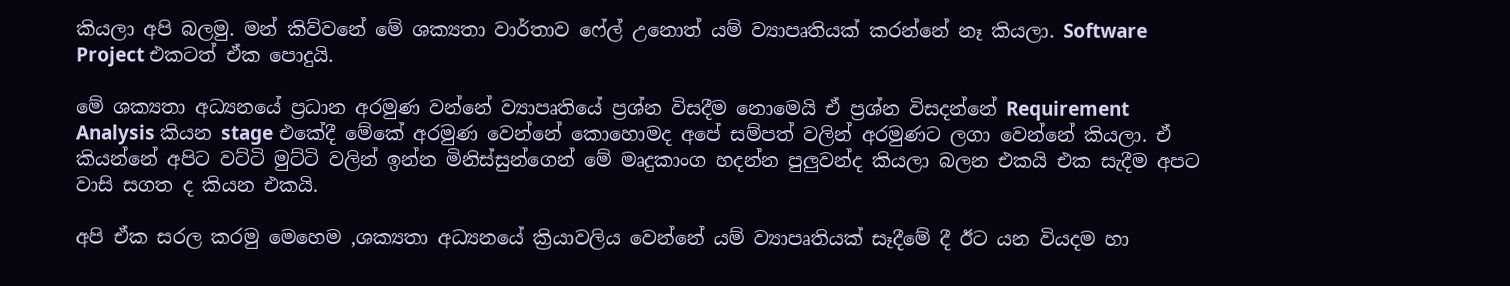කියලා අපි බලමු. මන් කිව්වනේ මේ ශක්‍යතා වාර්තාව ෆේල් උනොත් යම් ව්‍යාපෘතියක් කරන්නේ නෑ කියලා. Software Project එකටත් ඒක පොදුයි.

මේ ශක්‍යතා අධ්‍යනයේ ප්‍රධාන අරමුණ වන්නේ ව්‍යාපෘතියේ ප්‍රශ්න විසදීම නොමෙයි ඒ ප්‍රශ්න විසදන්නේ Requirement Analysis කියන stage එකේදී මේකේ අරමුණ වෙන්නේ කොහොමද අපේ සම්පත් වලින් අරමුණට ලගා වෙන්නේ කියලා. ඒ කියන්නේ අපිට වට්ටි මුට්ටි වලින් ඉන්න මිනිස්සුන්ගෙන් මේ මෘදුකාංග හදන්න පුලුවන්ද කියලා බලන එකයි එක සැදීම අපට වාසි සගත ද කියන එකයි.

අපි ඒක සරල කරමු මෙහෙම ,ශක්‍යතා අධ්‍යනයේ ක්‍රියාවලිය වෙන්නේ යම් ව්‍යාපෘතියක් සෑදීමේ දී ඊට යන වියදම හා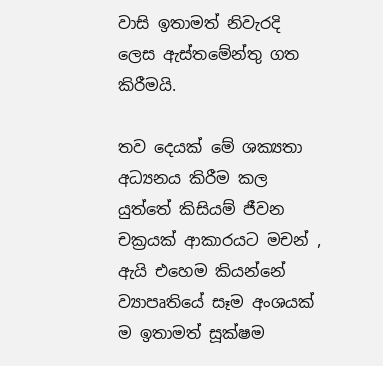වාසි ඉතාමත් නිවැරදි ලෙස ඇස්තමේන්තු ගත කිරීමයි.

තව දෙයක් මේ ශක්‍යතා අධ්‍යනය කිරීම කල යුත්තේ කිසියම් ජීවන චක්‍රයක් ආකාරයට මචන් , ඇයි එහෙම කියන්නේ ව්‍යාපෘතියේ සෑම අංශයක් ම ඉතාමත් සූක්ෂම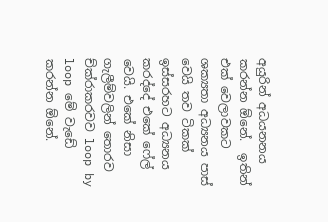අයුරින් අධයනනය කරන්න ඕනේ.  ඉතින් එක් වෙලාවකට ශක්‍යතා අධ්‍යනය පාස් වෙයි තව ටිකක් ඉස්සරහට අධ්‍යනය කරද්දේ එකේ ෆේල් වෙයි. එකේ නිසා ගැලීම්වලින් තොරව ච්ක්රාකරවව loop by loop මේ වැඩේ කරන්න ඕනේ.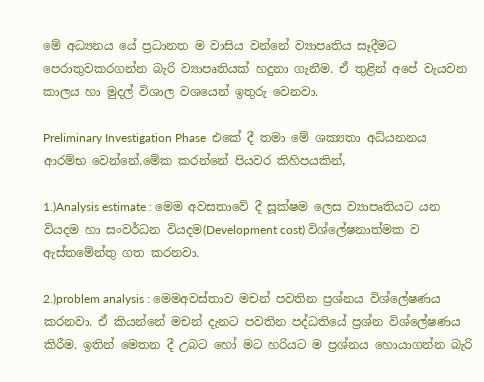මේ අධ්‍යනය යේ ප්‍රධානත ම වාසිය වන්නේ ව්‍යාපෘතිය සෑදීමට පෙරාතුවකරගන්න බැරි ව්‍යාපෘතියක් හදුනා ගැනීම. ඒ තුළින් අපේ වැයවන කාලය හා මුදල් විශාල වශයෙන් ඉතුරු වෙනවා.

Preliminary Investigation Phase  එකේ දී තමා මේ ශක්‍යතා අධ්යනනය ආරම්භ වෙන්නේ.මේක කරන්නේ පියවර කිහිපයකින්,

1.)Analysis estimate : මෙම අවසතාවේ දී සූක්ෂම ලෙස ව්‍යාපෘතියට යන වියදම හා සංවර්ධන වියදම(Development cost) විශ්ලේෂනාත්මක ව ඇස්තමේන්තු ගත කරනවා.

2.)problem analysis : මෙමඅවස්තාව මචන් පවතින ප්‍රශ්නය විශ්ලේෂණය කරනවා. ඒ කියන්නේ මචන් දැනට පවතින පද්ධතියේ ප්‍රශ්න විශ්ලේෂණය කිරීම. ඉතින් මෙතන දී උබට හෝ මට හරියට ම ප්‍රශ්නය හොයාගන්න බැරි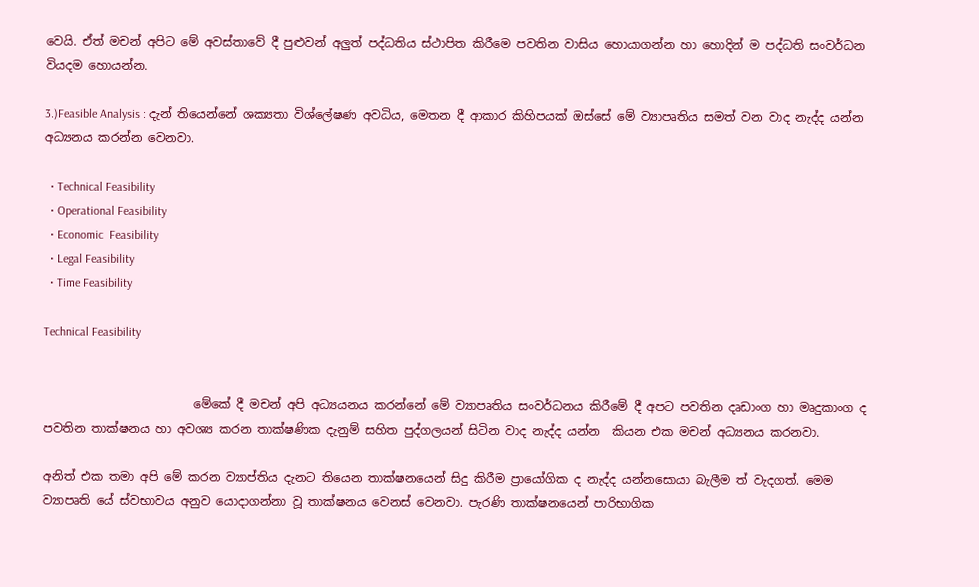වෙයි. ඒත් මචන් අපිට මේ අවස්තාවේ දී පුළුවන් අලුත් පද්ධතිය ස්ථාපිත කිරීමෙ පවතින වාසිය හොයාගන්න හා හොදින් ම පද්ධති සංවර්ධන වියදම හොයන්න.

3.)Feasible Analysis : දැන් තියෙන්නේ ශක්‍යතා විශ්ලේෂණ අවධිය, මෙතන දී ආකාර කිහිපයක් ඔස්සේ මේ ව්‍යාපෘතිය සමත් වන වාද නැද්ද යන්න අධ්‍යනය කරන්න වෙනවා.

  • Technical Feasibility
  • Operational Feasibility
  • Economic  Feasibility
  • Legal Feasibility
  • Time Feasibility

Technical Feasibility


                         මේකේ දී මචන් අපි අධ්‍යයනය කරන්නේ මේ ව්‍යාපෘතිය සංවර්ධනය කිරීමේ දී අපට පවතින දෘඩාංග හා මෘදුකාංග ද පවතින තාක්ෂනය හා අවශ්‍ය කරන තාක්ෂණික දැනුම් සහිත පුද්ගලයන් සිටින වාද නැද්ද යන්න  කියන එක මචන් අධ්‍යනය කරනවා.

අනිත් එක තමා අපි මේ කරන ව්‍යාප්තිය දැනට තියෙන තාක්ෂනයෙන් සිදු කිරීම ප්‍රායෝගික ද නැද්ද යන්නසොයා බැලීම ත් වැදගත්. මෙම ව්‍යාපෘති යේ ස්වභාවය අනුව යොදාගන්නා වූ තාක්ෂනය වෙනස් වෙනවා. පැරණි තාක්ෂනයෙන් පාරිභාගික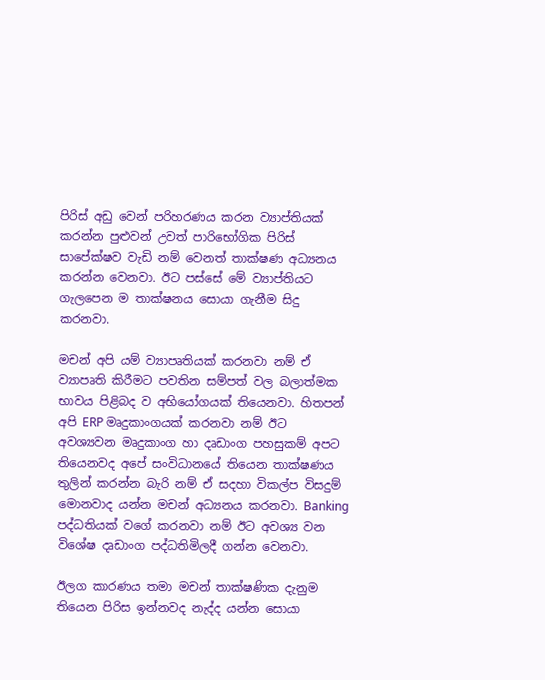පිරිස් අඩු වෙන් පරිහරණය කරන ව්‍යාප්තියක් කරන්න පුළුවන් උවත් පාරිභෝගික පිරිස් සාපේක්ෂව වැඩි නම් වෙනත් තාක්ෂණ අධ්‍යනය කරන්න වෙනවා. ඊට පස්සේ මේ ව්‍යාප්තියට ගැලපෙන ම තාක්ෂනය සොයා ගැනීම සිදු කරනවා.

මචන් අපි යම් ව්‍යාපෘතියක් කරනවා නම් ඒ ව්‍යාපෘති කිරීමට පවතින සම්පත් වල බලාත්මක භාවය පිළිබද ව අභියෝගයක් තියෙනවා. හිතපන් අපි ERP මෘදුකාංගයක් කරනවා නම් ඊට අවශ්‍යවන මෘදුකාංග හා දෘඩාංග පහසුකම් අපට තියෙනවද අපේ සංවිධානයේ තියෙන තාක්ෂණය තුලින් කරන්න බැරි නම් ඒ සදහා විකල්ප විසදුම් මොනවාද යන්න මචන් අධ්‍යනය කරනවා. Banking පද්ධතියක් වගේ කරනවා නම් ඊට අවශ්‍ය වන විශේෂ දෘඩාංග පද්ධතිමිලදී ගන්න වෙනවා.

ඊලග කාරණය තමා මචන් තාක්ෂණික දැනුම තියෙන පිරිස ඉන්නවද නැද්ද යන්න සොයා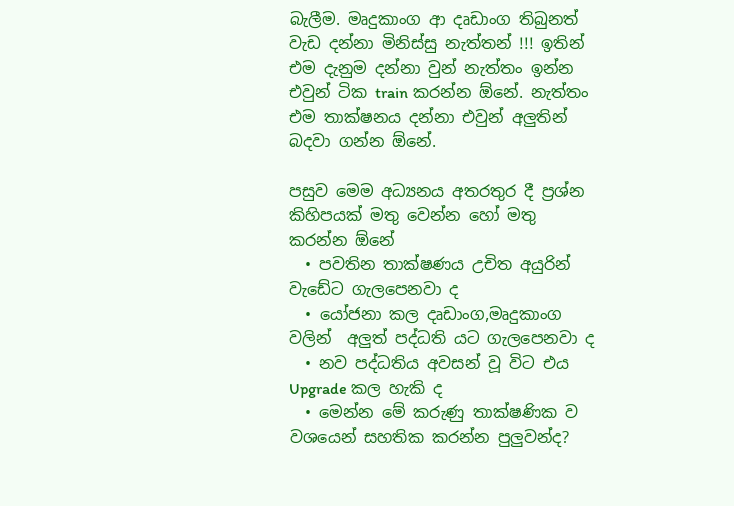බැලීම. මෘදුකාංග ආ දෘඩාංග තිබුනත් වැඩ දන්නා මිනිස්සු නැත්තන් !!! ඉතින් එම දැනුම දන්නා වුන් නැත්තං ඉන්න එවුන් ටික train කරන්න ඕනේ. නැත්තං එම තාක්ෂනය දන්නා එවුන් අලුතින් බදවා ගන්න ඕනේ.

පසුව මෙම අධ්‍යනය අතරතුර දී ප්‍රශ්න කිහිපයක් මතු වෙන්න හෝ මතු කරන්න ඕනේ
  • පවතින තාක්ෂණය උචිත අයුරින් වැඩේට ගැලපෙනවා ද
  • යෝජනා කල දෘඩාංග,මෘදුකාංග වලින්  අලුත් පද්ධති යට ගැලපෙනවා ද
  • නව පද්ධතිය අවසන් වූ විට එය Upgrade කල හැකි ද
  • මෙන්න මේ කරුණු තාක්ෂණික ව වශයෙන් සහතික කරන්න පුලුවන්ද?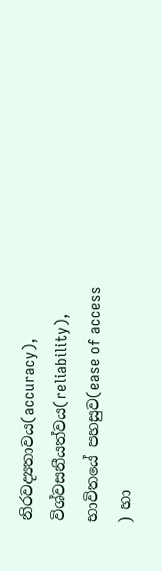නිරවද්‍යතාවය(accuracy),  විශ්වසනීයත්වය(reliability), භාවිතයේ පහසුව(ease of access ) හා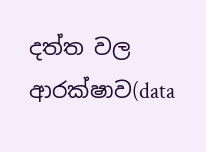දත්ත වල ආරක්ෂාව(data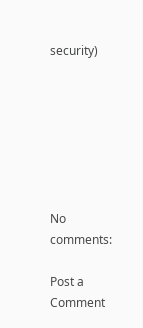security)







No comments:

Post a Comment